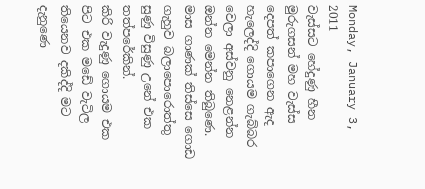Monday, January 3, 2011
වැස්සට හේදුණු හීන
මුරුගසන් මහ වැස්ස දෙපත් කපාගෙන ඇද හැලෙද්දි ගොයම ගැබ්බර වෙලා අස්වනු නෙළන්න ඔන්න මෙන්න තිබුණෙ. මාස ගාණක් තිස්සෙ ගොඩ ගැහුව බලාපොරොත්තු සුණු විසුණු උනේ එක තත්පරේකින්.
කිරි වැදුණු ගොයම එක පිට එක මඩේ වැටිල තියෙනව දකිද්දි මට දැනුණෙ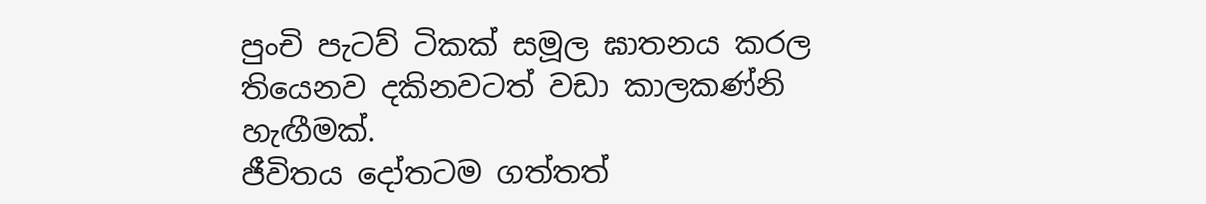පුංචි පැටව් ටිකක් සමූල ඝාතනය කරල තියෙනව දකිනවටත් වඩා කාලකණ්නි හැඟීමක්.
ජීවිතය දෝතටම ගත්තත්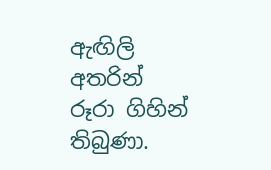ඇඟිලි අතරින් රූරා ගිහින් තිබුණා.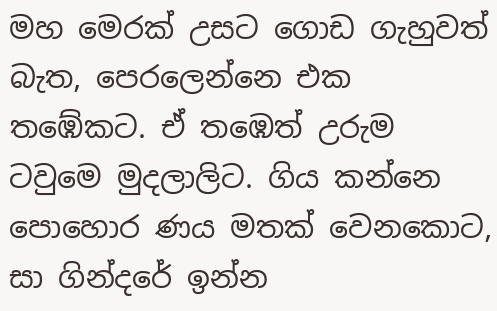මහ මෙරක් උසට ගොඩ ගැහුවත් බැත, පෙරලෙන්නෙ එක තඹේකට. ඒ තඹෙත් උරුම ටවුමෙ මුදලාලිට. ගිය කන්නෙ පොහොර ණය මතක් වෙනකොට, සා ගින්දරේ ඉන්න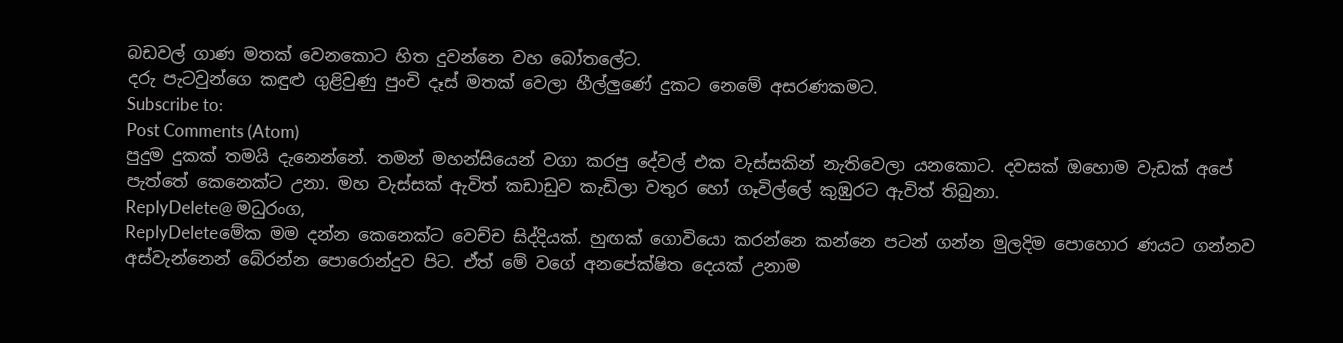බඩවල් ගාණ මතක් වෙනකොට හිත දුවන්නෙ වහ බෝතලේට.
දරු පැටවුන්ගෙ කඳුළු ගුළිවුණු පුංචි දෑස් මතක් වෙලා හීල්ලුණේ දුකට නෙමේ අසරණකමට.
Subscribe to:
Post Comments (Atom)
පුදුම දුකක් තමයි දැනෙන්නේ. තමන් මහන්සියෙන් වගා කරපු දේවල් එක වැස්සකින් නැතිවෙලා යනකොට. දවසක් ඔහොම වැඩක් අපේ පැත්තේ කෙනෙක්ට උනා. මහ වැස්සක් ඇවිත් කඩාඩුව කැඩිලා වතුර හෝ ගෑවිල්ලේ කුඹුරට ඇවිත් තිබුනා.
ReplyDelete@ මධුරංග,
ReplyDeleteමේක මම දන්න කෙනෙක්ට වෙච්ච සිද්දියක්. හුඟක් ගොවියො කරන්නෙ කන්නෙ පටන් ගන්න මුලදිම පොහොර ණයට ගන්නව අස්වැන්නෙන් බේරන්න පොරොන්දුව පිට. ඒත් මේ වගේ අනපේක්ෂිත දෙයක් උනාම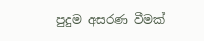පුදුම අසරණ වීමක්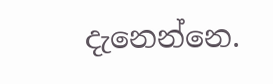දැනෙන්නෙ.